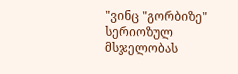"ვინც "გორბიზე" სერიოზულ მსჯელობას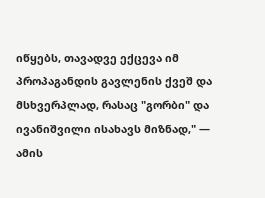იწყებს, თავადვე ექცევა იმ პროპაგანდის გავლენის ქვეშ და მსხვერპლად, რასაც "გორბი" და ივანიშვილი ისახავს მიზნად," — ამის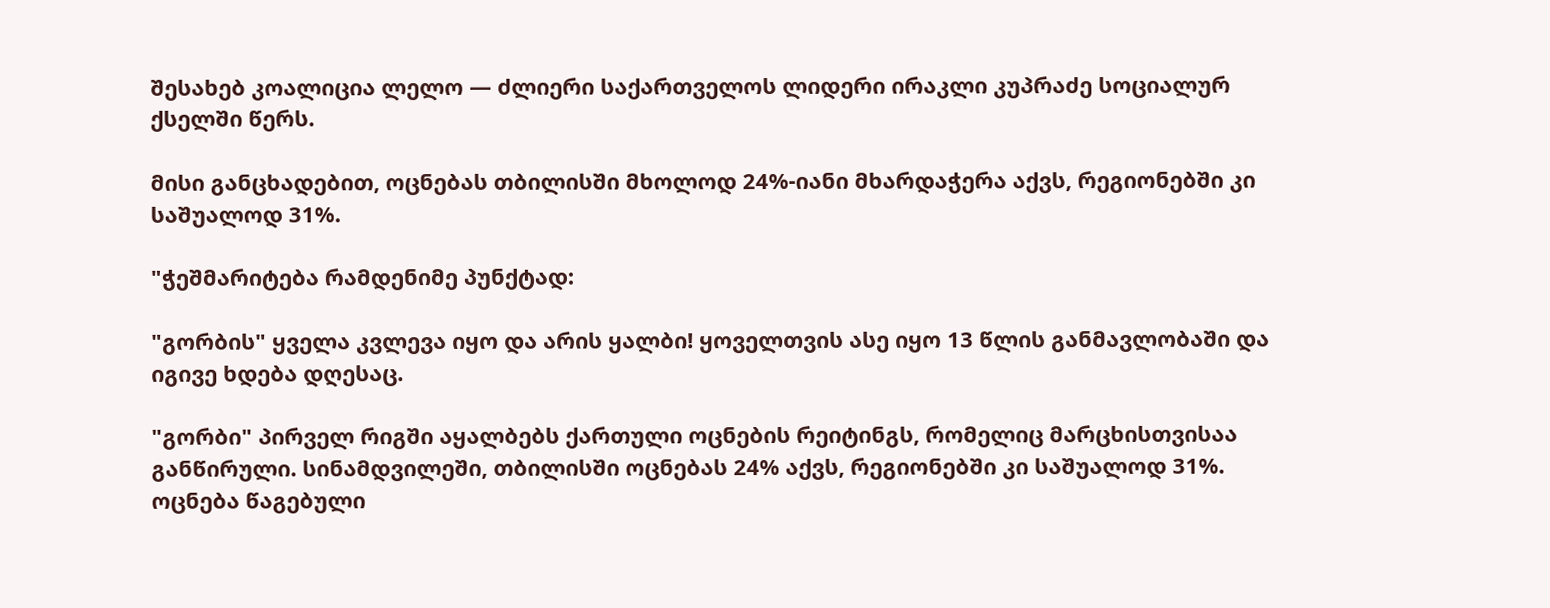შესახებ კოალიცია ლელო — ძლიერი საქართველოს ლიდერი ირაკლი კუპრაძე სოციალურ ქსელში წერს.

მისი განცხადებით, ოცნებას თბილისში მხოლოდ 24%-იანი მხარდაჭერა აქვს, რეგიონებში კი საშუალოდ 31%.

"ჭეშმარიტება რამდენიმე პუნქტად:

"გორბის" ყველა კვლევა იყო და არის ყალბი! ყოველთვის ასე იყო 13 წლის განმავლობაში და იგივე ხდება დღესაც.

"გორბი" პირველ რიგში აყალბებს ქართული ოცნების რეიტინგს, რომელიც მარცხისთვისაა განწირული. სინამდვილეში, თბილისში ოცნებას 24% აქვს, რეგიონებში კი საშუალოდ 31%. ოცნება წაგებული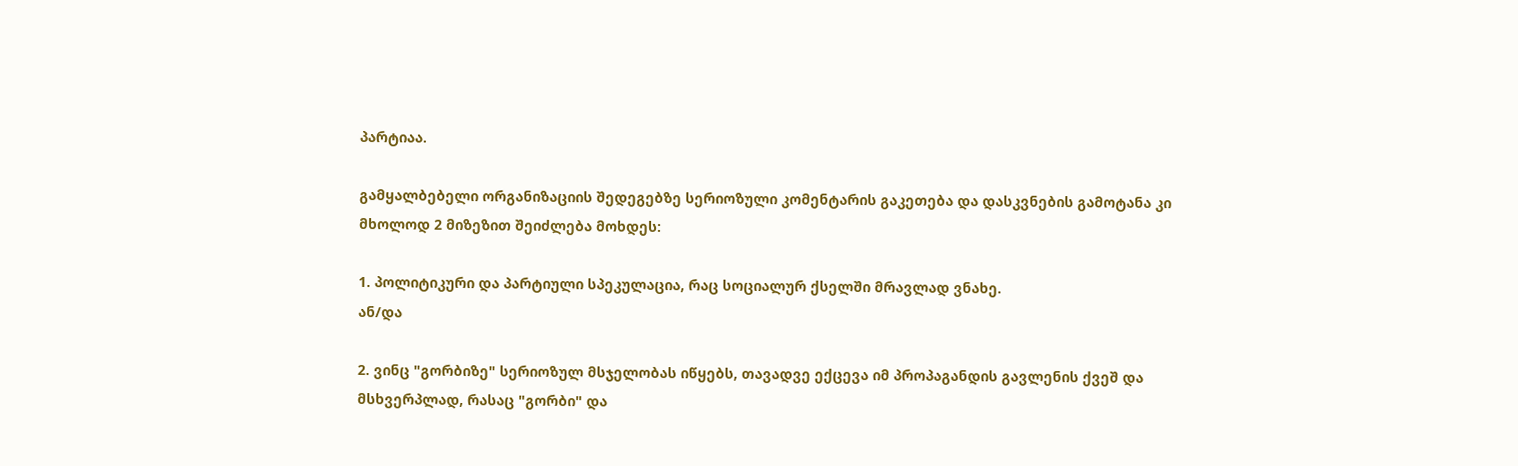პარტიაა.

გამყალბებელი ორგანიზაციის შედეგებზე სერიოზული კომენტარის გაკეთება და დასკვნების გამოტანა კი მხოლოდ 2 მიზეზით შეიძლება მოხდეს:

1. პოლიტიკური და პარტიული სპეკულაცია, რაც სოციალურ ქსელში მრავლად ვნახე.
ან/და

2. ვინც "გორბიზე" სერიოზულ მსჯელობას იწყებს, თავადვე ექცევა იმ პროპაგანდის გავლენის ქვეშ და მსხვერპლად, რასაც "გორბი" და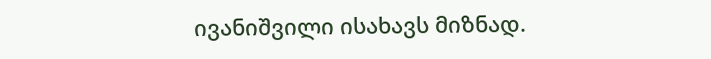ივანიშვილი ისახავს მიზნად.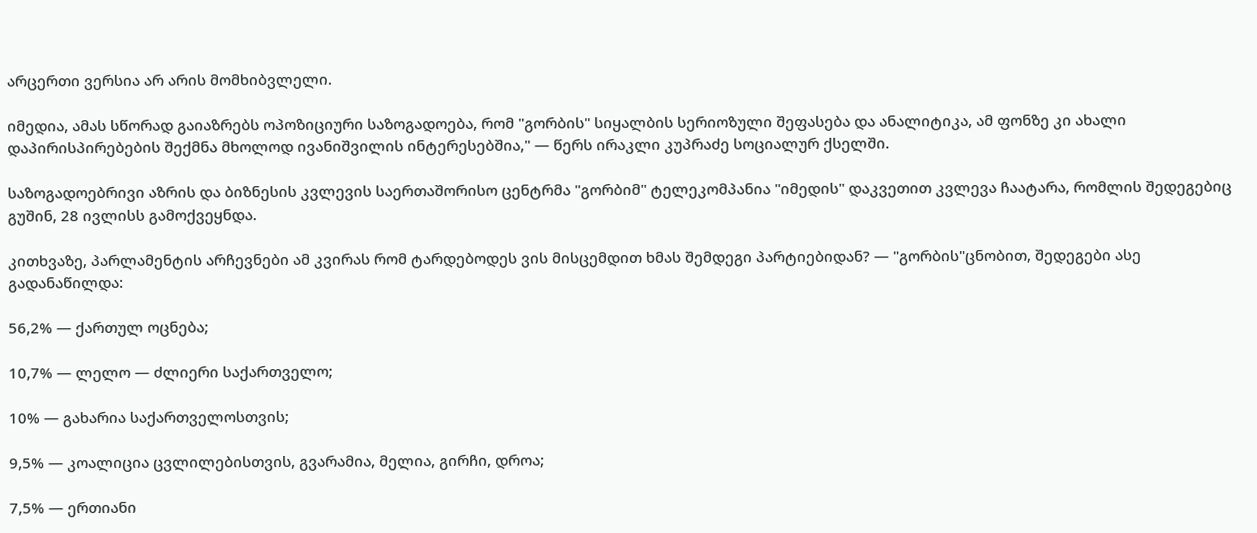არცერთი ვერსია არ არის მომხიბვლელი.

იმედია, ამას სწორად გაიაზრებს ოპოზიციური საზოგადოება, რომ "გორბის" სიყალბის სერიოზული შეფასება და ანალიტიკა, ამ ფონზე კი ახალი დაპირისპირებების შექმნა მხოლოდ ივანიშვილის ინტერესებშია," — წერს ირაკლი კუპრაძე სოციალურ ქსელში.

საზოგადოებრივი აზრის და ბიზნესის კვლევის საერთაშორისო ცენტრმა "გორბიმ" ტელეკომპანია "იმედის" დაკვეთით კვლევა ჩაატარა, რომლის შედეგებიც გუშინ, 28 ივლისს გამოქვეყნდა.

კითხვაზე, პარლამენტის არჩევნები ამ კვირას რომ ტარდებოდეს ვის მისცემდით ხმას შემდეგი პარტიებიდან? — "გორბის"ცნობით, შედეგები ასე გადანაწილდა:

56,2% — ქართულ ოცნება;

10,7% — ლელო — ძლიერი საქართველო;

10% — გახარია საქართველოსთვის;

9,5% — კოალიცია ცვლილებისთვის, გვარამია, მელია, გირჩი, დროა;

7,5% — ერთიანი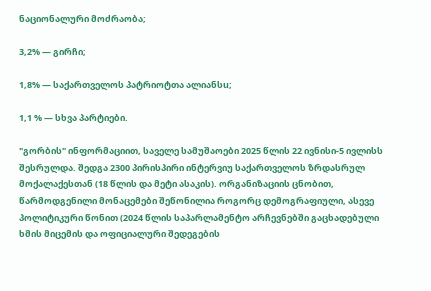ნაციონალური მოძრაობა;

3,2% — გირჩი;

1,8% — საქართველოს პატრიოტთა ალიანსu;

1,1 % — სხვა პარტიები.

"გორბის" ინფორმაციით, საველე სამუშაოები 2025 წლის 22 ივნისი-5 ივლისს შესრულდა. შედგა 2300 პირისპირი ინტერვიუ საქართველოს ზრდასრულ მოქალაქესთან (18 წლის და მეტი ასაკის). ორგანიზაციის ცნობით, წარმოდგენილი მონაცემები შეწონილია როგორც დემოგრაფიული, ასევე პოლიტიკური წონით (2024 წლის საპარლამენტო არჩევნებში გაცხადებული ხმის მიცემის და ოფიციალური შედეგების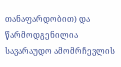თანაფარდობით) და წარმოდგენილია სავარაუდო ამომრჩევლის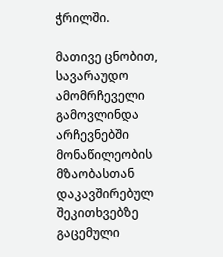ჭრილში.

მათივე ცნობით, სავარაუდო ამომრჩეველი გამოვლინდა არჩევნებში მონაწილეობის მზაობასთან დაკავშირებულ შეკითხვებზე გაცემული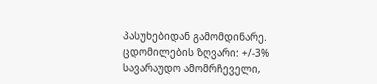პასუხებიდან გამომდინარე. ცდომილების ზღვარი: +/-3% სავარაუდო ამომრჩეველი,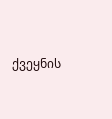ქვეყნის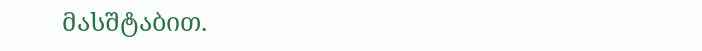მასშტაბით.